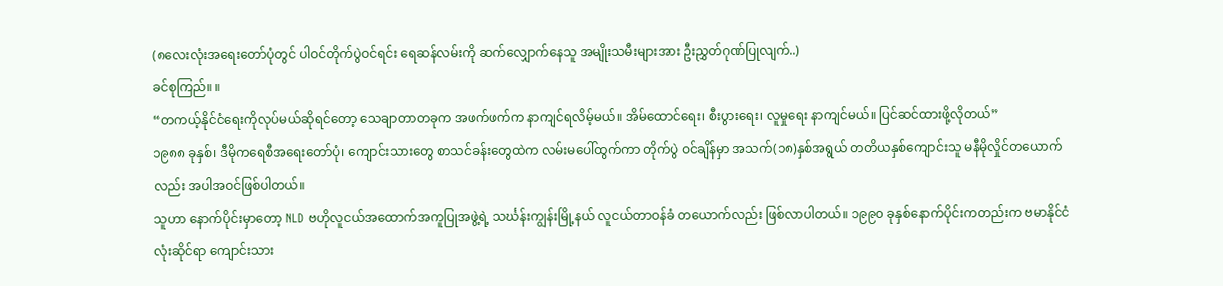(၈လေးလုံးအရေးတော်ပုံတွင် ပါဝင်တိုက်ပွဲဝင်ရင်း ရေဆန်လမ်းကို ဆက်လျှောက်နေသူ အမျိုးသမီးများအား ဦးညွှတ်ဂုဏ်ပြုလျက်..)
ခင်စုကြည်။ ။
“တကယ့်နိုင်ငံရေးကိုလုပ်မယ်ဆိုရင်တော့ သေချာတာတခုက အဖက်ဖက်က နာကျင်ရလိမ့်မယ်။ အိမ်ထောင်ရေး၊ စီးပွားရေး၊ လူမှုရေး နာကျင်မယ်။ ပြင်ဆင်ထားဖို့လိုတယ်”
၁၉၈၈ ခုနှစ်၊ ဒီမိုကရေစီအရေးတော်ပုံ၊ ကျောင်းသားတွေ စာသင်ခန်းတွေထဲက လမ်းမပေါ်ထွက်ကာ တိုက်ပွဲ ဝင်ချိန်မှာ အသက်(၁၈)နှစ်အရွယ် တတိယနှစ်ကျောင်းသူ မနီမိုလှိုင်တယောက်လည်း အပါအဝင်ဖြစ်ပါတယ်။
သူဟာ နောက်ပိုင်းမှာတော့ NLD ဗဟိုလူငယ်အထောက်အကူပြုအဖွဲ့ရဲ့ သင်္ဃန်းကျွန်းမြို့နယ် လူငယ်တာဝန်ခံ တယောက်လည်း ဖြစ်လာပါတယ်။ ၁၉၉၀ ခုနှစ်နောက်ပိုင်းကတည်းက ဗမာနိုင်ငံလုံးဆိုင်ရာ ကျောင်းသား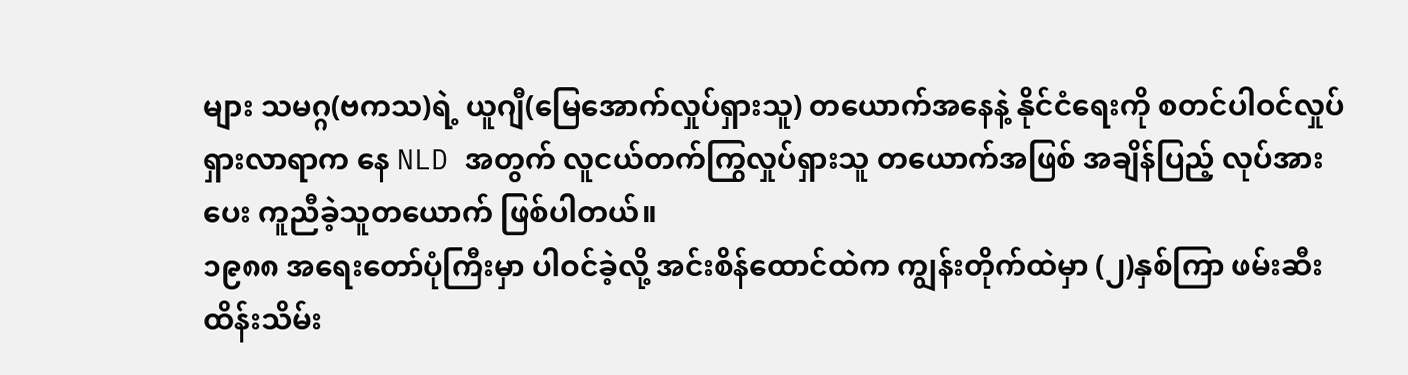များ သမဂ္ဂ(ဗကသ)ရဲ့ ယူဂျီ(မြေအောက်လှုပ်ရှားသူ) တယောက်အနေနဲ့ နိုင်ငံရေးကို စတင်ပါဝင်လှုပ်ရှားလာရာက နေ NLD အတွက် လူငယ်တက်ကြွလှုပ်ရှားသူ တယောက်အဖြစ် အချိန်ပြည့် လုပ်အားပေး ကူညီခဲ့သူတယောက် ဖြစ်ပါတယ်။
၁၉၈၈ အရေးတော်ပုံကြီးမှာ ပါဝင်ခဲ့လို့ အင်းစိန်ထောင်ထဲက ကျွန်းတိုက်ထဲမှာ (၂)နှစ်ကြာ ဖမ်းဆီးထိန်းသိမ်း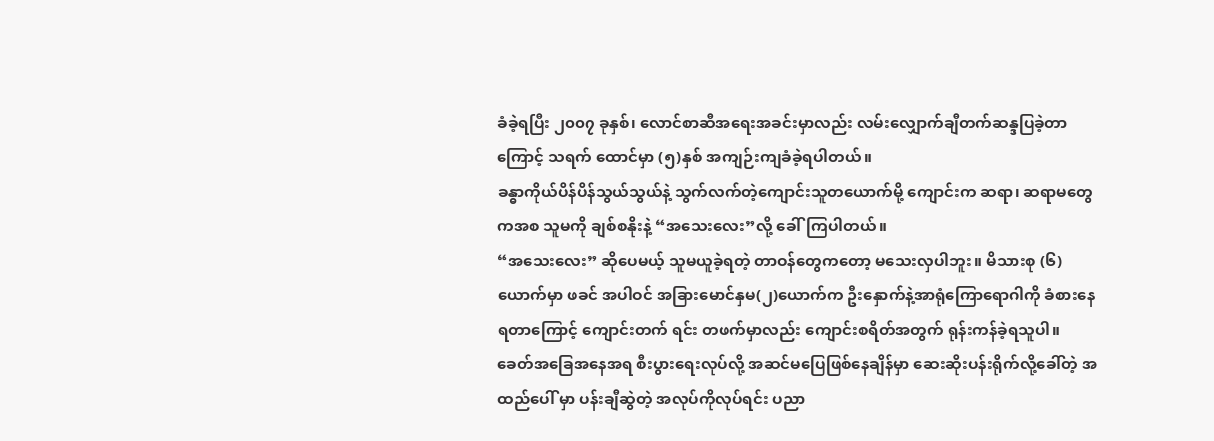ခံခဲ့ရပြီး ၂၀၀၇ ခုနှစ်၊ လောင်စာဆီအရေးအခင်းမှာလည်း လမ်းလျှောက်ချီတက်ဆန္ဒပြခဲ့တာကြောင့် သရက် ထောင်မှာ (၅)နှစ် အကျဉ်းကျခံခဲ့ရပါတယ်။
ခန္ဓာကိုယ်ပိန်ပိန်သွယ်သွယ်နဲ့ သွက်လက်တဲ့ကျောင်းသူတယောက်မို့ ကျောင်းက ဆရာ၊ ဆရာမတွေကအစ သူမကို ချစ်စနိုးနဲ့ “အသေးလေး”လို့ ခေါ်ကြပါတယ်။
“အသေးလေး” ဆိုပေမယ့် သူမယူခဲ့ရတဲ့ တာဝန်တွေကတော့ မသေးလှပါဘူး။ မိသားစု (၆) ယောက်မှာ ဖခင် အပါဝင် အခြားမောင်နှမ(၂)ယောက်က ဦးနှောက်နဲ့အာရုံကြောရောဂါကို ခံစားနေရတာကြောင့် ကျောင်းတက် ရင်း တဖက်မှာလည်း ကျောင်းစရိတ်အတွက် ရုန်းကန်ခဲ့ရသူပါ။
ခေတ်အခြေအနေအရ စီးပွားရေးလုပ်လို့ အဆင်မပြေဖြစ်နေချိန်မှာ ဆေးဆိုးပန်းရိုက်လို့ခေါ်တဲ့ အထည်ပေါ် မှာ ပန်းချီဆွဲတဲ့ အလုပ်ကိုလုပ်ရင်း ပညာ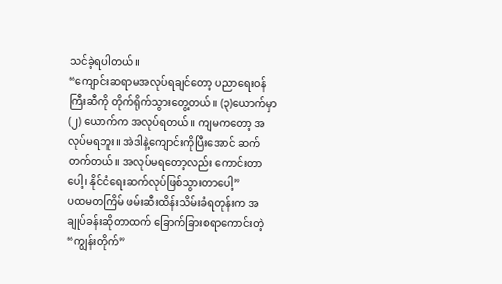သင်ခဲ့ရပါတယ်။
“ကျောင်းဆရာမအလုပ်ရချင်တော့ ပညာရေးဝန်ကြီးဆီကို တိုက်ရိုက်သွားတွေ့တယ်။ (၃)ယောက်မှာ (၂) ယောက်က အလုပ်ရတယ်။ ကျမကတော့ အလုပ်မရဘူး။ အဲဒါနဲ့ကျောင်းကိုပြီးအောင် ဆက်တက်တယ်။ အလုပ်မရတော့လည်း ကောင်းတာပေါ့၊ နိုင်ငံရေးဆက်လုပ်ဖြစ်သွားတာပေါ့”
ပထမတကြိမ် ဖမ်းဆီးထိန်းသိမ်းခံရတုန်းက အချုပ်ခန်းဆိုတာထက် ခြောက်ခြားစရာကောင်းတဲ့ “ကျွန်းတိုက်”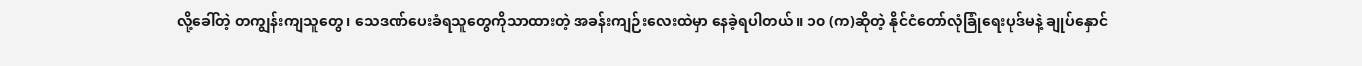လို့ခေါ်တဲ့ တကျွန်းကျသူတွေ၊ သေဒဏ်ပေးခံရသူတွေကိုသာထားတဲ့ အခန်းကျဉ်းလေးထဲမှာ နေခဲ့ရပါတယ်။ ၁၀ (က)ဆိုတဲ့ နိုင်ငံတော်လုံခြုံရေးပုဒ်မနဲ့ ချုပ်နှောင်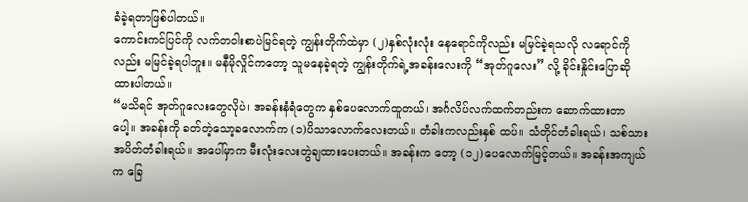ခံခဲ့ရတာဖြစ်ပါတယ်။
ကောင်းကင်ပြင်ကို လက်တဝါးစာပဲမြင်ရတဲ့ ကျွန်းတိုက်ထဲမှာ (၂)နှစ်လုံးလုံး နေရောင်ကိုလည်း မမြင်ခဲ့ရသလို လရောင်ကိုလည်း မမြင်ခဲ့ရပါဘူး။ မနီမိုလှိုင်ကတော့ သူမနေခဲ့ရတဲ့ ကျွန်းတိုက်ရဲ့အခန်းလေးကို “အုတ်ဂူလေး” လို့ ခိုင်းနှိုင်းပြောဆိုထားပါတယ်။
“မသိရင် အုတ်ဂူလေးတွေလိုပဲ၊ အခန်းနံရံတွေက နှစ်ပေလောက်ထူတယ်၊ အင်္ဂလိပ်လက်ထက်တည်းက ဆောက်ထားတာပေါ့။ အခန်းကို ခတ်တဲ့သော့ခလောက်က (၁)ပိသာလောက်လေးတယ်။ တံခါးကလည်းနှစ် ထပ်။ သံတိုင်တံခါးရယ်၊ သစ်သားအပိတ်တံခါးရယ်။ အပေါ်မှာက မီးလုံးလေးတွဲချထားပေးတယ်။ အခန်းက တော့ (၁၂)ပေလောက်မြင့်တယ်။ အခန်းအကျယ်က ခြေ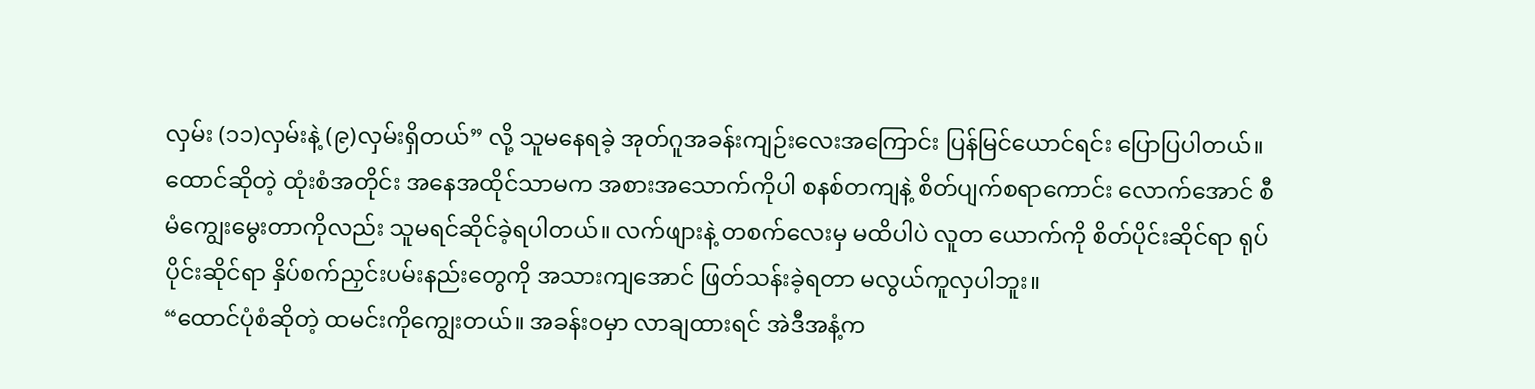လှမ်း (၁၁)လှမ်းနဲ့ (၉)လှမ်းရှိတယ်” လို့ သူမနေရခဲ့ အုတ်ဂူအခန်းကျဉ်းလေးအကြောင်း ပြန်မြင်ယောင်ရင်း ပြောပြပါတယ်။
ထောင်ဆိုတဲ့ ထုံးစံအတိုင်း အနေအထိုင်သာမက အစားအသောက်ကိုပါ စနစ်တကျနဲ့ စိတ်ပျက်စရာကောင်း လောက်အောင် စီမံကျွေးမွေးတာကိုလည်း သူမရင်ဆိုင်ခဲ့ရပါတယ်။ လက်ဖျားနဲ့ တစက်လေးမှ မထိပါပဲ လူတ ယောက်ကို စိတ်ပိုင်းဆိုင်ရာ ရုပ်ပိုင်းဆိုင်ရာ နှိပ်စက်ညှင်းပမ်းနည်းတွေကို အသားကျအောင် ဖြတ်သန်းခဲ့ရတာ မလွယ်ကူလှပါဘူး။
“ထောင်ပုံစံဆိုတဲ့ ထမင်းကိုကျွေးတယ်။ အခန်းဝမှာ လာချထားရင် အဲဒီအနံ့က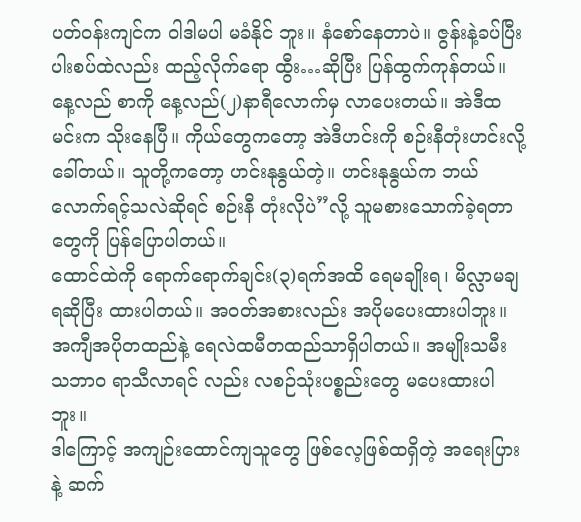ပတ်ဝန်းကျင်က ဝါဒါမပါ မခံနိုင် ဘူး။ နံစော်နေတာပဲ။ ဇွန်းနဲ့ခပ်ပြီးပါးစပ်ထဲလည်း ထည့်လိုက်ရော ထွီး…ဆိုပြီး ပြန်ထွက်ကုန်တယ်။ နေ့လည် စာကို နေ့လည်(၂)နာရီလောက်မှ လာပေးတယ်။ အဲဒီထမင်းက သိုးနေပြီ။ ကိုယ်တွေကတော့ အဲဒီဟင်းကို စဉ်းနီတုံးဟင်းလို့ခေါ်တယ်။ သူတို့ကတော့ ဟင်းနုနွယ်တဲ့။ ဟင်းနုနွယ်က ဘယ်လောက်ရင့်သလဲဆိုရင် စဉ်းနီ တုံးလိုပဲ”လို့ သူမစားသောက်ခဲ့ရတာတွေကို ပြန်ပြောပါတယ်။
ထောင်ထဲကို ရောက်ရောက်ချင်း(၃)ရက်အထိ ရေမချိုးရ၊ မိလ္လာမချရဆိုပြီး ထားပါတယ်။ အဝတ်အစားလည်း အပိုမပေးထားပါဘူး။ အကျီအပိုတထည်နဲ့ ရေလဲထမီတထည်သာရှိပါတယ်။ အမျိုးသမီးသဘာ၀ ရာသီလာရင် လည်း လစဉ်သုံးပစ္စည်းတွေ မပေးထားပါဘူး။
ဒါကြောင့် အကျဉ်းထောင်ကျသူတွေ ဖြစ်လေ့ဖြစ်ထရှိတဲ့ အရေးပြားနဲ့ ဆက်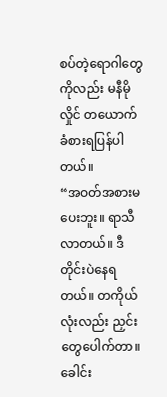စပ်တဲ့ရောဂါတွေကိုလည်း မနီမိုလှိုင် တယောက် ခံစားရပြန်ပါတယ်။
“အဝတ်အစားမပေးဘူး။ ရာသီလာတယ်။ ဒီတိုင်းပဲနေရတယ်။ တကိုယ်လုံးလည်း ညှင်းတွေပေါက်တာ။ ခေါင်း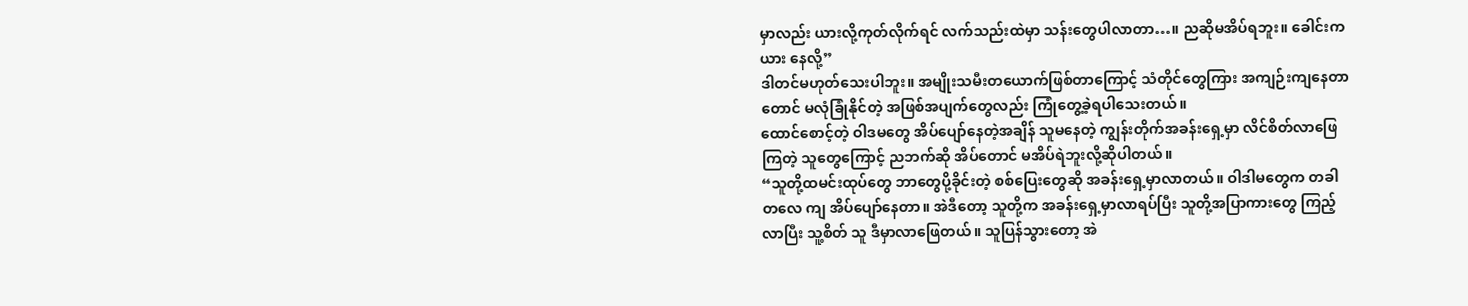မှာလည်း ယားလို့ကုတ်လိုက်ရင် လက်သည်းထဲမှာ သန်းတွေပါလာတာ…။ ညဆိုမအိပ်ရဘူး။ ခေါင်းက ယား နေလို့”
ဒါတင်မဟုတ်သေးပါဘူး။ အမျိုးသမီးတယောက်ဖြစ်တာကြောင့် သံတိုင်တွေကြား အကျဉ်းကျနေတာတောင် မလုံခြုံနိုင်တဲ့ အဖြစ်အပျက်တွေလည်း ကြုံတွေ့ခဲ့ရပါသေးတယ်။
ထောင်စောင့်တဲ့ ဝါဒမတွေ အိပ်ပျော်နေတဲ့အချိန် သူမနေတဲ့ ကျွန်းတိုက်အခန်းရှေ့မှာ လိင်စိတ်လာဖြေကြတဲ့ သူတွေကြောင့် ညဘက်ဆို အိပ်တောင် မအိပ်ရဲဘူးလို့ဆိုပါတယ်။
“သူတို့ထမင်းထုပ်တွေ ဘာတွေပို့ခိုင်းတဲ့ စစ်ပြေးတွေဆို အခန်းရှေ့မှာလာတယ်။ ဝါဒါမတွေက တခါတလေ ကျ အိပ်ပျော်နေတာ။ အဲဒီတော့ သူတို့က အခန်းရှေ့မှာလာရပ်ပြီး သူတို့အပြာကားတွေ ကြည့်လာပြီး သူ့စိတ် သူ ဒီမှာလာဖြေတယ်။ သူပြန်သွားတော့ အဲ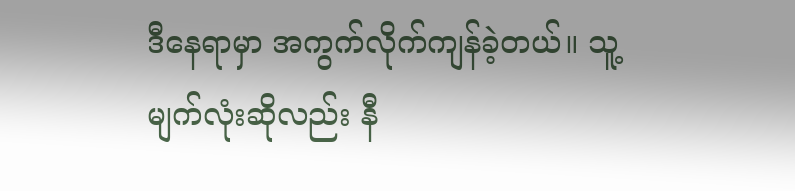ဒီနေရာမှာ အကွက်လိုက်ကျန်ခဲ့တယ်။ သူ့မျက်လုံးဆိုလည်း နီ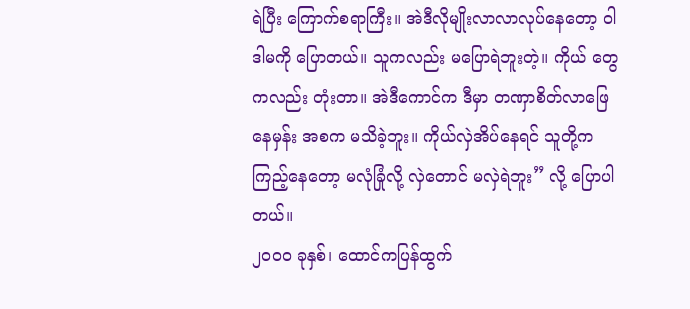ရဲပြီး ကြောက်စရာကြီး။ အဲဒီလိုမျိုးလာလာလုပ်နေတော့ ဝါဒါမကို ပြောတယ်။ သူကလည်း မပြောရဲဘူးတဲ့။ ကိုယ် တွေကလည်း တုံးတာ။ အဲဒီကောင်က ဒီမှာ တဏှာစိတ်လာဖြေနေမှန်း အစက မသိခဲ့ဘူး။ ကိုယ်လှဲအိပ်နေရင် သူတို့က ကြည့်နေတော့ မလုံခြုံလို့ လှဲတောင် မလှဲရဲဘူး” လို့ ပြောပါတယ်။
၂၀၀၀ ခုနှစ်၊ ထောင်ကပြန်ထွက်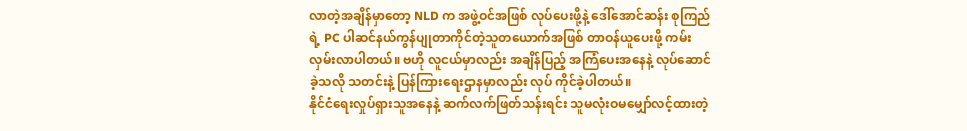လာတဲ့အချိန်မှာတော့ NLD က အဖွဲ့ဝင်အဖြစ် လုပ်ပေးဖို့နဲ့ ဒေါ်အောင်ဆန်း စုကြည်ရဲ့ PC ပါဆင်နယ်ကွန်ပျုတာကိုင်တဲ့သူတယောက်အဖြစ် တာဝန်ယူပေးဖို့ ကမ်းလှမ်းလာပါတယ်။ ဗဟို လူငယ်မှာလည်း အချိန်ပြည့် အကြံပေးအနေနဲ့ လုပ်ဆောင်ခဲ့သလို သတင်းနဲ့ ပြန်ကြားရေးဌာနမှာလည်း လုပ် ကိုင်ခဲ့ပါတယ်။
နိုင်ငံရေးလှုပ်ရှားသူအနေနဲ့ ဆက်လက်ဖြတ်သန်းရင်း သူမလုံးဝမမျှော်လင့်ထားတဲ့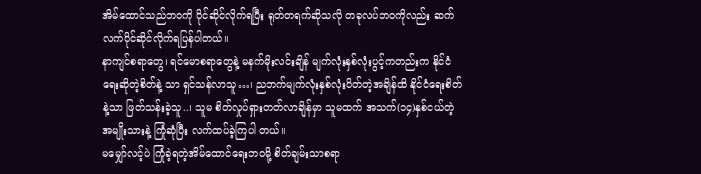အိမ်ထောင်သည်ဘဝကို ပိုင်ဆိုင်လိုက်ရပြီး ရုတ်တရက်ဆိုသလို တခုလပ်ဘဝကိုလည်း ဆက်လက်ပိုင်ဆိုင်လိုက်ရပြန်ပါတယ်။
နာကျင်စရာတွေ၊ ရင်မောစရာတွေနဲ့ မနက်မိုးလင်းချိန် မျက်လုံးနှစ်လုံးပွင့်ကတည်းက နိုင်ငံရေးဆိုတဲ့စိတ်နဲ့ သာ ရှင်သန်လာသူ…၊ ညဘက်မျက်လုံးနှစ်လုံးပိတ်တဲ့အချိန်ထိ နိုင်ငံရေးစိတ်နဲ့သာ ဖြတ်သန်းခဲ့သူ..၊ သူမ စိတ်လှုပ်ရှားတတ်လာချိန်မှာ သူမထက် အသက်(၁၄)နှစ်ငယ်တဲ့ အမျိုးသားနဲ့ ကြုံဆုံပြီး လက်ထပ်ခဲ့ကြပါ တယ်။
မမျှော်လင့်ပဲ ကြုံခဲ့ရတဲ့အိမ်ထောင်ရေးဘဝမို့ စိတ်ချမ်းသာစရာ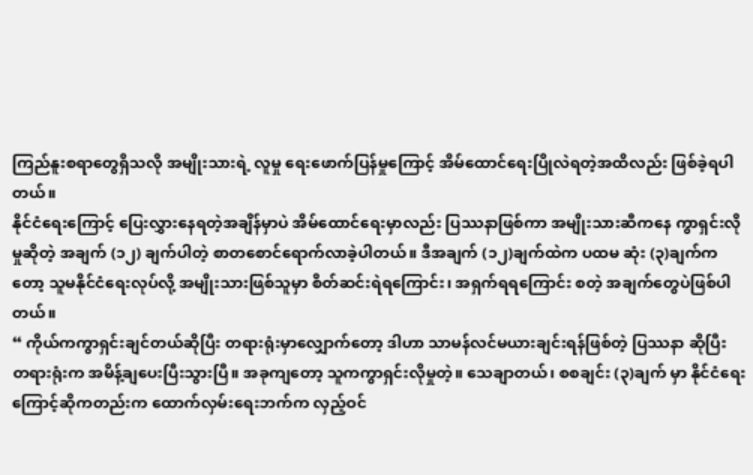ကြည်နူးစရာတွေရှိသလို အမျိုးသားရဲ့ လူမှု ရေးဖောက်ပြန်မှုကြောင့် အိမ်ထောင်ရေးပြိုလဲရတဲ့အထိလည်း ဖြစ်ခဲ့ရပါတယ်။
နိုင်ငံရေးကြောင့် ပြေးလွှားနေရတဲ့အချိန်မှာပဲ အိမ်ထောင်ရေးမှာလည်း ပြဿနာဖြစ်ကာ အမျိုးသားဆီကနေ ကွာရှင်းလိုမှုဆိုတဲ့ အချက် (၁၂) ချက်ပါတဲ့ စာတစောင်ရောက်လာခဲ့ပါတယ်။ ဒီအချက် (၁၂)ချက်ထဲက ပထမ ဆုံး (၃)ချက်ကတော့ သူမနိုင်ငံရေးလုပ်လို့ အမျိုးသားဖြစ်သူမှာ စိတ်ဆင်းရဲရကြောင်း၊ အရှက်ရရကြောင်း စတဲ့ အချက်တွေပဲဖြစ်ပါတယ်။
“ ကိုယ်ကကွာရှင်းချင်တယ်ဆိုပြီး တရားရုံးမှာလျှောက်တော့ ဒါဟာ သာမန်လင်မယားချင်းရန်ဖြစ်တဲ့ ပြဿနာ ဆိုပြီး တရားရုံးက အမိန့်ချပေးပြီးသွားပြီ။ အခုကျတော့ သူကကွာရှင်းလိုမှုတဲ့။ သေချာတယ်၊ စစချင်း (၃)ချက် မှာ နိုင်ငံရေးကြောင့်ဆိုကတည်းက ထောက်လှမ်းရေးဘက်က လှည့်ဝင်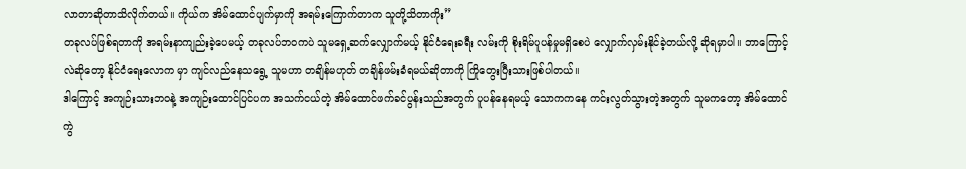လာတာဆိုတာသိလိုက်တယ်။ ကိုယ်က အိမ်ထောင်ပျက်မှာကို အရမ်းကြောက်တာက သူတို့သိတာကိုး”
တခုလပ်ဖြစ်ရတာကို အရမ်းနာကျည်းခဲ့ပေမယ့် တခုလပ်ဘဝကပဲ သူမရှေ့ဆက်လျှောက်မယ့် နိုင်ငံရေးခရီး လမ်းကို စိုးရိမ်ပူပန်မှုမရှိစေပဲ လျှောက်လှမ်းနိုင်ခဲ့တယ်လို့ ဆိုရမှာပါ။ ဘာကြောင့်လဲဆိုတော့ နိုင်ငံရေးလောက မှာ ကျင်လည်နေသရွေ့ သူမဟာ တချိန်မဟုတ် တချိန်ဖမ်းခံရမယ်ဆိုတာကို ကြိုတွေးပြီးသားဖြစ်ပါတယ်။
ဒါကြောင့် အကျဉ်းသားဘဝနဲ့ အကျဉ်းထောင်ပြင်ပက အသက်ငယ်တဲ့ အိမ်ထောင်ဖက်ခင်ပွန်းသည်အတွက် ပူပန်နေရမယ့် သောကကနေ ကင်းလွတ်သွားတဲ့အတွက် သူမကတော့ အိမ်ထောင်ကွဲ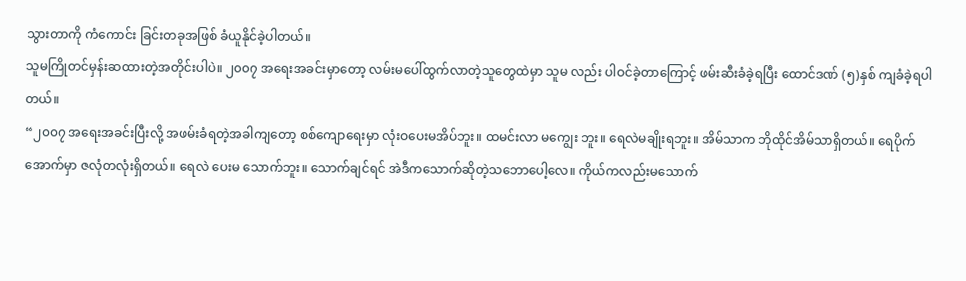သွားတာကို ကံကောင်း ခြင်းတခုအဖြစ် ခံယူနိုင်ခဲ့ပါတယ်။
သူမကြိုတင်မှန်းဆထားတဲ့အတိုင်းပါပဲ။ ၂၀၀၇ အရေးအခင်းမှာတော့ လမ်းမပေါ်ထွက်လာတဲ့သူတွေထဲမှာ သူမ လည်း ပါဝင်ခဲ့တာကြောင့် ဖမ်းဆီးခံခဲ့ရပြီး ထောင်ဒဏ် (၅)နှစ် ကျခံခဲ့ရပါတယ်။
“၂၀၀၇ အရေးအခင်းပြီးလို့ အဖမ်းခံရတဲ့အခါကျတော့ စစ်ကျောရေးမှာ လုံးဝပေးမအိပ်ဘူး။ ထမင်းလာ မကျွေး ဘူး။ ရေလဲမချိုးရဘူး။ အိမ်သာက ဘိုထိုင်အိမ်သာရှိတယ်။ ရေပိုက်အောက်မှာ ဇလုံတလုံးရှိတယ်။ ရေလဲ ပေးမ သောက်ဘူး။ သောက်ချင်ရင် အဲဒီကသောက်ဆိုတဲ့သဘောပေါ့လေ။ ကိုယ်ကလည်းမသောက်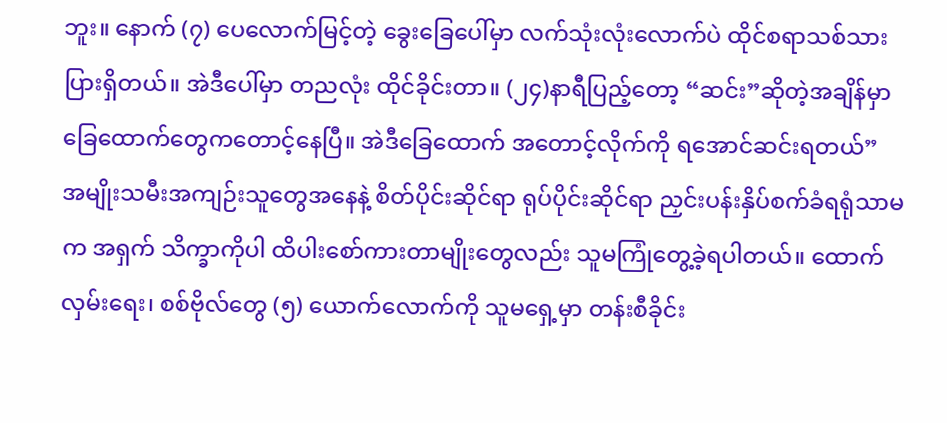ဘူး။ နောက် (၇) ပေလောက်မြင့်တဲ့ ခွေးခြေပေါ်မှာ လက်သုံးလုံးလောက်ပဲ ထိုင်စရာသစ်သားပြားရှိတယ်။ အဲဒီပေါ်မှာ တညလုံး ထိုင်ခိုင်းတာ။ (၂၄)နာရီပြည့်တော့ “ဆင်း”ဆိုတဲ့အချိန်မှာ ခြေထောက်တွေကတောင့်နေပြီ။ အဲဒီခြေထောက် အတောင့်လိုက်ကို ရအောင်ဆင်းရတယ်”
အမျိုးသမီးအကျဉ်းသူတွေအနေနဲ့ စိတ်ပိုင်းဆိုင်ရာ ရုပ်ပိုင်းဆိုင်ရာ ညှင်းပန်းနှိပ်စက်ခံရရုံသာမက အရှက် သိက္ခာကိုပါ ထိပါးစော်ကားတာမျိုးတွေလည်း သူမကြုံတွေ့ခဲ့ရပါတယ်။ ထောက်လှမ်းရေး၊ စစ်ဗိုလ်တွေ (၅) ယောက်လောက်ကို သူမရှေ့မှာ တန်းစီခိုင်း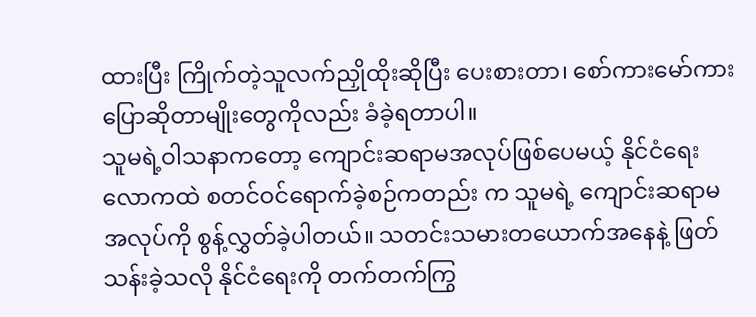ထားပြီး ကြိုက်တဲ့သူလက်ညှိုထိုးဆိုပြီး ပေးစားတာ၊ စော်ကားမော်ကား ပြောဆိုတာမျိုးတွေကိုလည်း ခံခဲ့ရတာပါ။
သူမရဲ့ဝါသနာကတော့ ကျောင်းဆရာမအလုပ်ဖြစ်ပေမယ့် နိုင်ငံရေးလောကထဲ စတင်ဝင်ရောက်ခဲ့စဉ်ကတည်း က သူမရဲ့ ကျောင်းဆရာမအလုပ်ကို စွန့်လွှတ်ခဲ့ပါတယ်။ သတင်းသမားတယောက်အနေနဲ့ ဖြတ်သန်းခဲ့သလို နိုင်ငံရေးကို တက်တက်ကြွ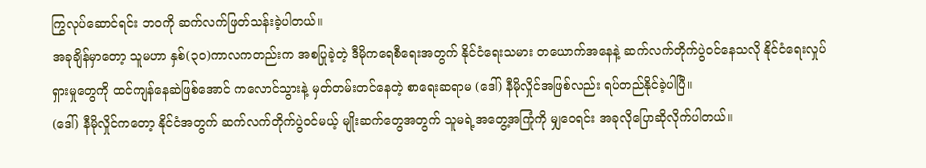ကြွလုပ်ဆောင်ရင်း ဘဝကို ဆက်လက်ဖြတ်သန်းခဲ့ပါတယ်။
အခုချိန်မှာတော့ သူမဟာ နှစ်(၃၀)ကာလကတည်းက အစပြုခဲ့တဲ့ ဒီမိုကရေစီရေးအတွက် နိုင်ငံရေးသမား တယောက်အနေနဲ့ ဆက်လက်တိုက်ပွဲဝင်နေသလို နိုင်ငံရေးလှုပ်ရှားမှုတွေကို ထင်ကျန်နေဆဲဖြစ်အောင် ကလောင်သွားနဲ့ မှတ်တမ်းတင်နေတဲ့ စာရေးဆရာမ (ဒေါ်) နီမိုလှိုင်အဖြစ်လည်း ရပ်တည်နိုင်ခဲ့ပါပြီ။
(ဒေါ်) နီမိုလှိုင်ကတော့ နိုင်ငံအတွက် ဆက်လက်တိုက်ပွဲဝင်မယ့် မျိုးဆက်တွေအတွက် သူမရဲ့အတွေ့အကြုံကို မျှဝေရင်း အခုလိုပြောဆိုလိုက်ပါတယ်။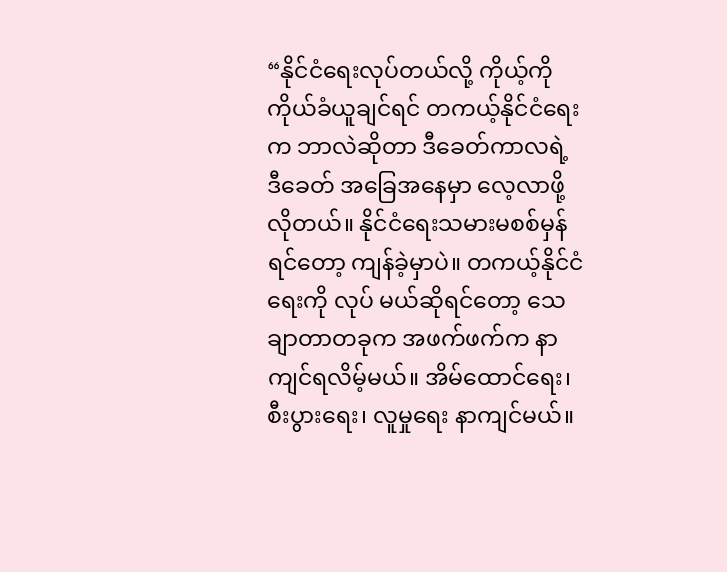“နိုင်ငံရေးလုပ်တယ်လို့ ကိုယ့်ကိုကိုယ်ခံယူချင်ရင် တကယ့်နိုင်ငံရေးက ဘာလဲဆိုတာ ဒီခေတ်ကာလရဲ့ ဒီခေတ် အခြေအနေမှာ လေ့လာဖို့လိုတယ်။ နိုင်ငံရေးသမားမစစ်မှန်ရင်တော့ ကျန်ခဲ့မှာပဲ။ တကယ့်နိုင်ငံရေးကို လုပ် မယ်ဆိုရင်တော့ သေချာတာတခုက အဖက်ဖက်က နာကျင်ရလိမ့်မယ်။ အိမ်ထောင်ရေး၊ စီးပွားရေး၊ လူမှုရေး နာကျင်မယ်။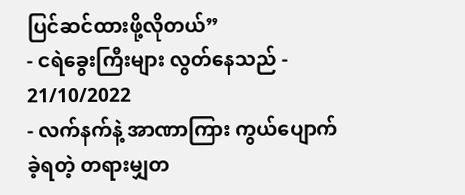ပြင်ဆင်ထားဖို့လိုတယ်”
- ငရဲခွေးကြီးများ လွတ်နေသည် - 21/10/2022
- လက်နက်နဲ့ အာဏာကြား ကွယ်ပျောက်ခဲ့ရတဲ့ တရားမျှတ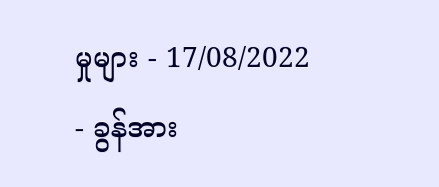မှုများ - 17/08/2022
- ခွန်အား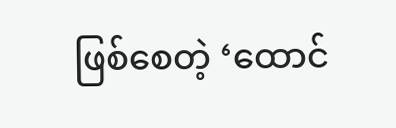ဖြစ်စေတဲ့ ‘ထောင်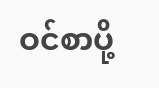ဝင်စာပို့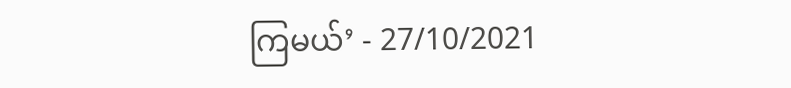ကြမယ်’ - 27/10/2021